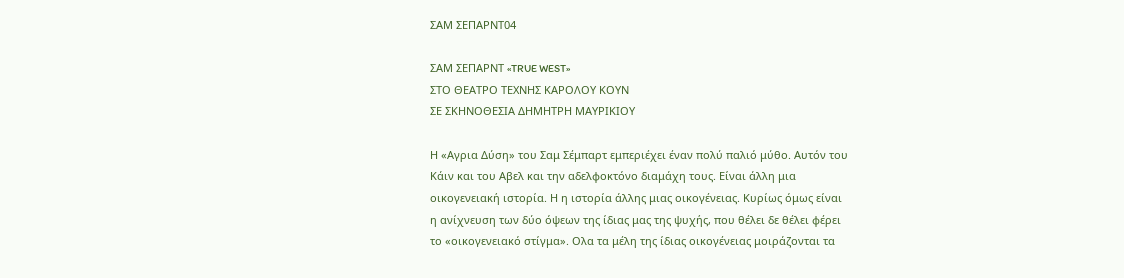ΣΑΜ ΣΕΠΑΡΝΤ04

ΣΑΜ ΣΕΠΑΡΝΤ «TRUE WEST»
ΣΤΟ ΘΕΑΤΡΟ ΤΕΧΝΗΣ ΚΑΡΟΛΟΥ ΚΟΥΝ
ΣΕ ΣΚΗΝΟΘΕΣΙΑ ΔΗΜΗΤΡΗ ΜΑΥΡΙΚΙΟΥ

Η «Αγρια Δύση» του Σαμ Σέμπαρτ εμπεριέχει έναν πολύ παλιό μύθο. Αυτόν του
Κάιν και του Αβελ και την αδελφοκτόνο διαμάχη τους. Είναι άλλη μια
οικογενειακή ιστορία. Η η ιστορία άλλης μιας οικογένειας. Κυρίως όμως είναι
η ανίχνευση των δύο όψεων της ίδιας μας της ψυχής, που θέλει δε θέλει φέρει
το «οικογενειακό στίγμα». Ολα τα μέλη της ίδιας οικογένειας μοιράζονται τα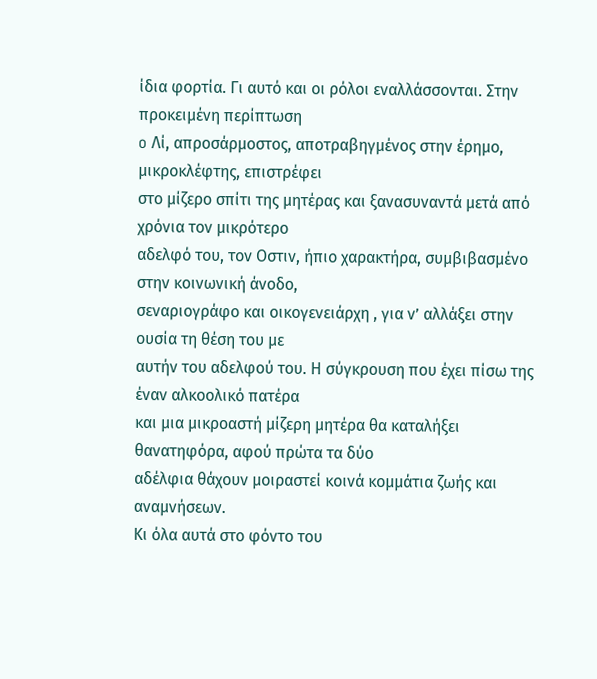ίδια φορτία. Γι αυτό και οι ρόλοι εναλλάσσονται. Στην προκειμένη περίπτωση
o Λί, απροσάρμοστος, αποτραβηγμένος στην έρημο, μικροκλέφτης, επιστρέφει
στο μίζερο σπίτι της μητέρας και ξανασυναντά μετά από χρόνια τον μικρότερο
αδελφό του, τον Οστιν, ήπιο χαρακτήρα, συμβιβασμένο στην κοινωνική άνοδο,
σεναριογράφο και οικογενειάρχη , για ν’ αλλάξει στην ουσία τη θέση του με
αυτήν του αδελφού του. Η σύγκρουση που έχει πίσω της έναν αλκοολικό πατέρα
και μια μικροαστή μίζερη μητέρα θα καταλήξει θανατηφόρα, αφού πρώτα τα δύο
αδέλφια θάχουν μοιραστεί κοινά κομμάτια ζωής και αναμνήσεων.
Κι όλα αυτά στο φόντο του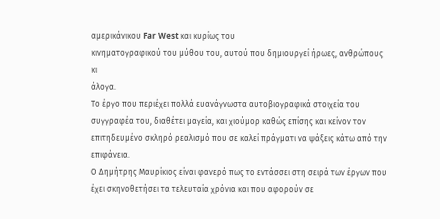αμερικάνικου Far West και κυρίως του
κινηματογραφικού του μύθου του, αυτού που δημιουργεί ήρωες, ανθρώπους κι
άλογα.
Το έργο που περιέχει πολλά ευανάγνωστα αυτοβιογραφικά στοιχεία του
συγγραφέα του, διαθέτει μαγεία, και χιούμορ καθώς επίσης και κείνον τον
επιτηδευμένο σκληρό ρεαλισμό που σε καλεί πράγματι να ψάξεις κάτω από την
επιφάνεια.
Ο Δημήτρης Μαυρίκιος είναι φανερό πως το εντάσσει στη σειρά των έργων που
έχει σκηνοθετήσει τα τελευταία χρόνια και που αφορούν σε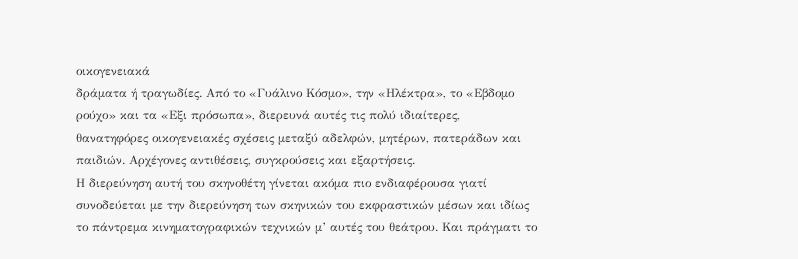οικογενειακά
δράματα ή τραγωδίες. Από το «Γυάλινο Κόσμο», την «Ηλέκτρα», το «Εβδομο
ρούχο» και τα «Εξι πρόσωπα», διερευνά αυτές τις πολύ ιδιαίτερες,
θανατηφόρες οικογενειακές σχέσεις μεταξύ αδελφών, μητέρων, πατεράδων και
παιδιών. Αρχέγονες αντιθέσεις, συγκρούσεις και εξαρτήσεις.
Η διερεύνηση αυτή του σκηνοθέτη γίνεται ακόμα πιο ενδιαφέρουσα γιατί
συνοδεύεται με την διερεύνηση των σκηνικών του εκφραστικών μέσων και ιδίως
το πάντρεμα κινηματογραφικών τεχνικών μ’ αυτές του θεάτρου. Και πράγματι το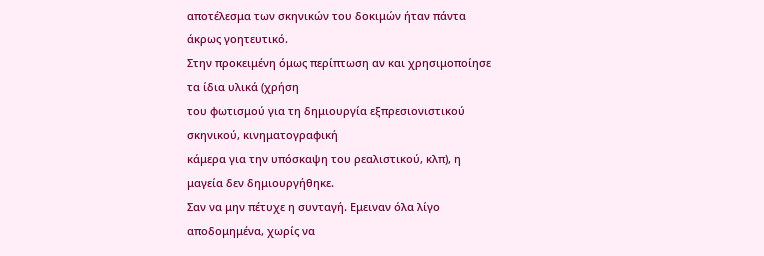αποτέλεσμα των σκηνικών του δοκιμών ήταν πάντα άκρως γοητευτικό.
Στην προκειμένη όμως περίπτωση αν και χρησιμοποίησε τα ίδια υλικά (χρήση
του φωτισμού για τη δημιουργία εξπρεσιονιστικού σκηνικού, κινηματογραφική
κάμερα για την υπόσκαψη του ρεαλιστικού, κλπ), η μαγεία δεν δημιουργήθηκε.
Σαν να μην πέτυχε η συνταγή. Εμειναν όλα λίγο αποδομημένα, χωρίς να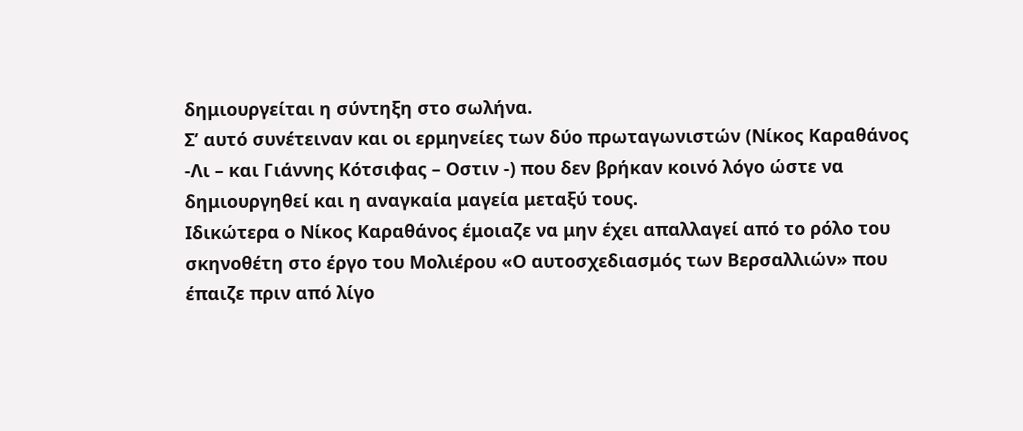δημιουργείται η σύντηξη στο σωλήνα.
Σ’ αυτό συνέτειναν και οι ερμηνείες των δύο πρωταγωνιστών (Νίκος Καραθάνος
-Λι – και Γιάννης Κότσιφας – Οστιν -) που δεν βρήκαν κοινό λόγο ώστε να
δημιουργηθεί και η αναγκαία μαγεία μεταξύ τους.
Ιδικώτερα ο Νίκος Καραθάνος έμοιαζε να μην έχει απαλλαγεί από το ρόλο του
σκηνοθέτη στο έργο του Μολιέρου «Ο αυτοσχεδιασμός των Βερσαλλιών» που
έπαιζε πριν από λίγο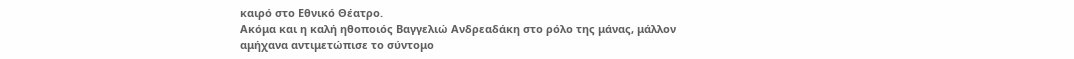καιρό στο Εθνικό Θέατρο.
Ακόμα και η καλή ηθοποιός Βαγγελιώ Ανδρεαδάκη στο ρόλο της μάνας, μάλλον
αμήχανα αντιμετώπισε το σύντομο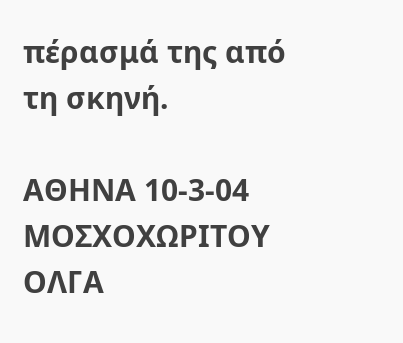πέρασμά της από τη σκηνή.

ΑΘΗΝΑ 10-3-04
ΜΟΣΧΟΧΩΡΙΤΟΥ ΟΛΓΑ